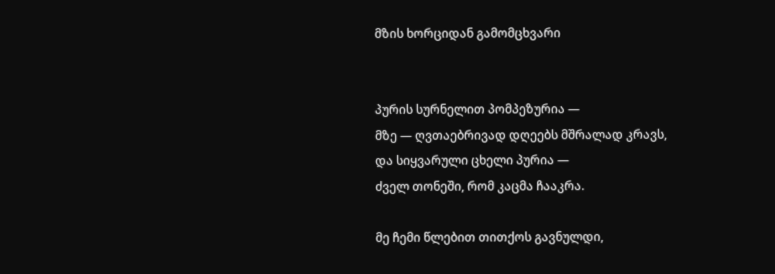მზის ხორციდან გამომცხვარი


პურის სურნელით პომპეზურია —
მზე — ღვთაებრივად დღეებს მშრალად კრავს,
და სიყვარული ცხელი პურია —
ძველ თონეში, რომ კაცმა ჩააკრა.

მე ჩემი წლებით თითქოს გავნულდი,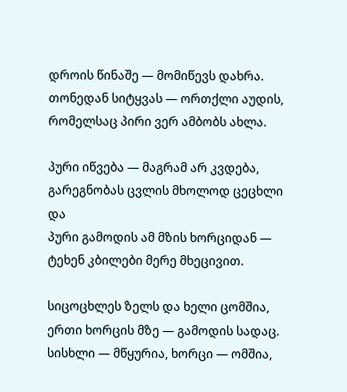დროის წინაშე — მომიწევს დახრა.
თონედან სიტყვას — ორთქლი აუდის,
რომელსაც პირი ვერ ამბობს ახლა.

პური იწვება — მაგრამ არ კვდება,
გარეგნობას ცვლის მხოლოდ ცეცხლი და
პური გამოდის ამ მზის ხორციდან —
ტეხენ კბილები მერე მხეცივით.

სიცოცხლეს ზელს და ხელი ცომშია,
ერთი ხორცის მზე — გამოდის სადაც.
სისხლი — მწყურია, ხორცი — ომშია,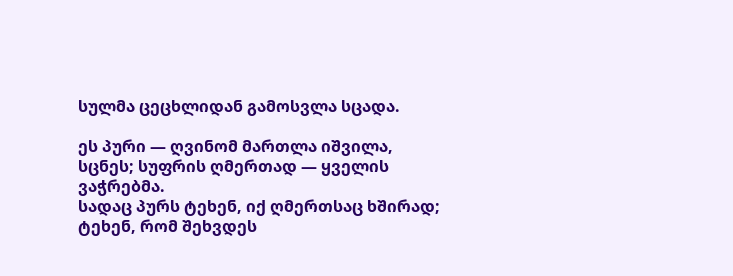სულმა ცეცხლიდან გამოსვლა სცადა.

ეს პური — ღვინომ მართლა იშვილა,
სცნეს; სუფრის ღმერთად — ყველის ვაჭრებმა.
სადაც პურს ტეხენ, იქ ღმერთსაც ხშირად;
ტეხენ, რომ შეხვდეს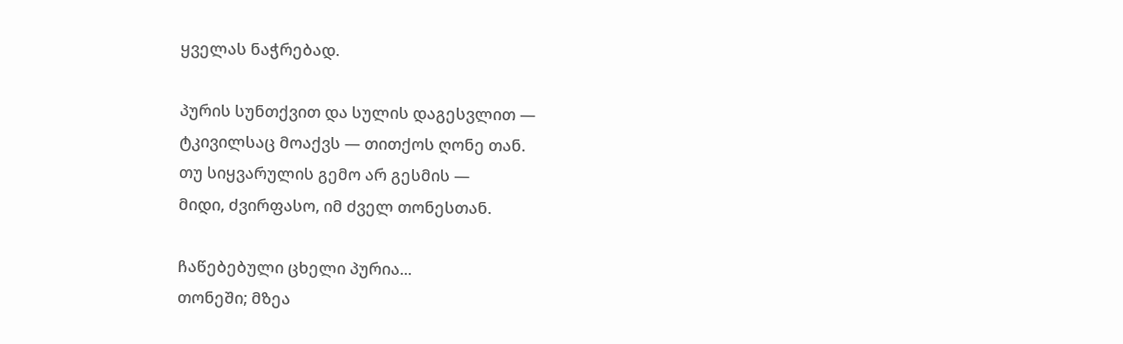ყველას ნაჭრებად.

პურის სუნთქვით და სულის დაგესვლით —
ტკივილსაც მოაქვს — თითქოს ღონე თან.
თუ სიყვარულის გემო არ გესმის —
მიდი, ძვირფასო, იმ ძველ თონესთან.

ჩაწებებული ცხელი პურია...
თონეში; მზეა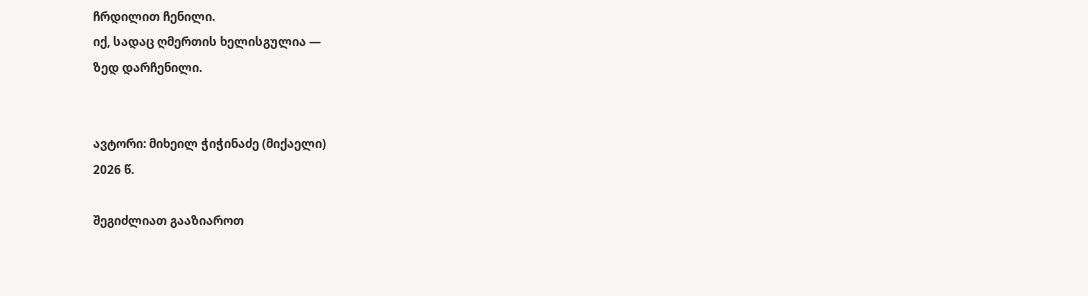ჩრდილით ჩენილი.
იქ, სადაც ღმერთის ხელისგულია —
ზედ დარჩენილი.


ავტორი: მიხეილ ჭიჭინაძე (მიქაელი)
2026 წ.

შეგიძლიათ გააზიაროთ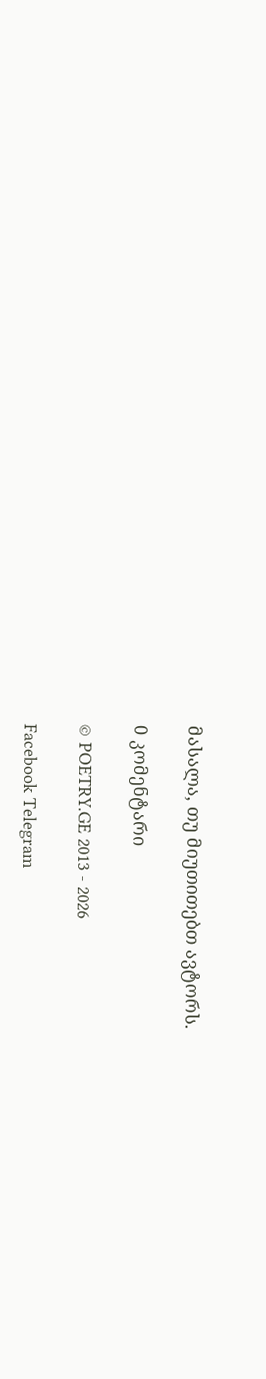მასალა, თუ მიუთითებთ ავტორს.

0 კომენტარი

© POETRY.GE 2013 - 2026

Facebook Telegram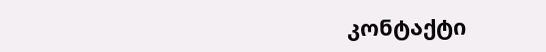კონტაქტი